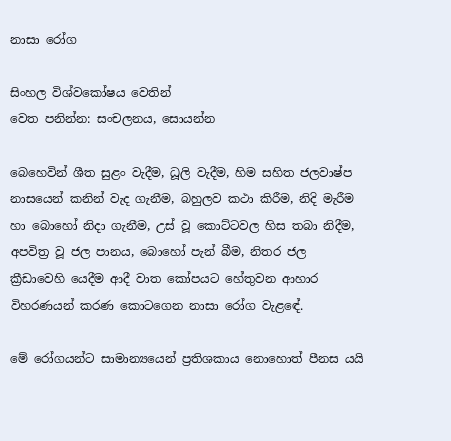නාසා රෝග

සිංහල විශ්වකෝෂය වෙතින්
වෙත පනින්න: සංචලනය, සොයන්න

බෙහෙවින් ශීත සුළං වැදීම, ධූලි වැදීම, හිම සහිත ජලවාෂ්ප නාසයෙන් කනින් වැද ගැනීම, බහුලව කථා කිරීම, නිදි මැරීම හා බොහෝ නිදා ගැනීම, උස් වූ කොට්ටවල හිස තබා නිදීම, අපවිත්‍ර වූ ජල පානය, බොහෝ පැන් බීම, නිතර ජල ක්‍රීඩාවෙහි යෙදීම ආදී වාත කෝපයට හේතුවන ආහාර විහරණයන් කරණ කොටගෙන නාසා රෝග වැළඳේ.

මේ රෝගයන්ට සාමාන්‍යයෙන් ප්‍රතිශකාය නොහොත් පීනස යයි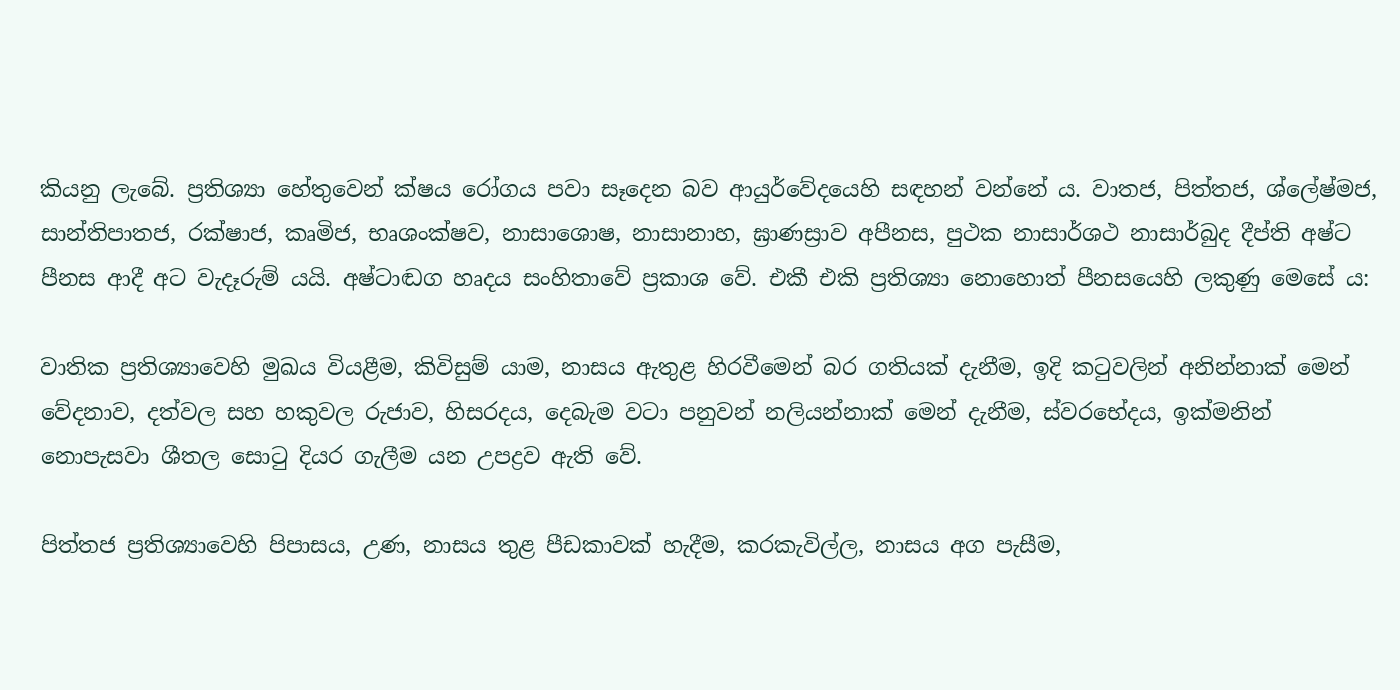කියනු ලැබේ. ප්‍රතිශ්‍යා හේතුවෙන් ක්ෂය රෝගය පවා සෑදෙන බව ආයුර්වේදයෙහි සඳහන් වන්නේ ය. වාතජ, පිත්තජ, ශ්ලේෂ්මජ, සාන්තිපාතජ, රක්ෂාජ, කෘමිජ, භෘශංක්ෂව, නාසාශොෂ, නාසානාහ, ඝ්‍රාණස්‍රාව අපීනස, පුථක නාසාර්ශථ නාසාර්බුද දීප්ති අෂ්ට පීනස ආදී අට වැදෑරුම් යයි. අෂ්ටාඬග හෘදය සංහිතාවේ ප්‍රකාශ වේ. එකී එකි ප්‍රතිශ්‍යා නොහොත් පීනසයෙහි ලකුණු මෙසේ ය:

වාතික ප්‍රතිශ්‍යාවෙහි මුඛය වියළීම, කිවිසුම් යාම, නාසය ඇතුළ හිරවීමෙන් බර ගතියක් දැනීම, ඉදි කටුවලින් අනින්නාක් මෙන් වේදනාව, දත්වල සහ හකුවල රුජාව, හිසරදය, දෙබැම වටා පනුවන් නලියන්නාක් මෙන් දැනීම, ස්වරභේදය, ඉක්මනින් නොපැසවා ශීතල සොටු දියර ගැලීම යන උපද්‍රව ඇති වේ.

පිත්තජ ප්‍රතිශ්‍යාවෙහි පිපාසය, උණ, නාසය තුළ පීඩකාවක් හැදීම, කරකැවිල්ල, නාසය අග පැසීම,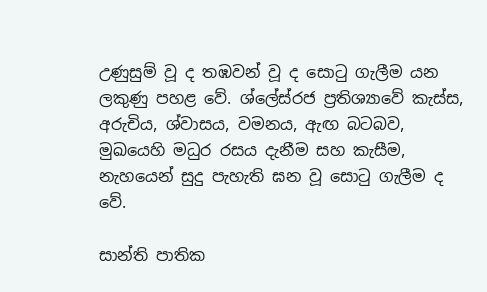උණුසුම් වූ ද තඹවන් වූ ද සොටු ගැලීම යන ලකුණු පහළ වේ. ශ්ලේස්රජ ප්‍රතිශ්‍යාවේ කැස්ස, අරුචිය, ශ්වාසය, වමනය, ඇඟ බටබව, මුඛයෙහි මධුර රසය දැනීම සහ කැසීම, නැහයෙන් සුදු පැහැති ඝන වූ සොටු ගැලීම ද වේ.

සාන්ති පාතික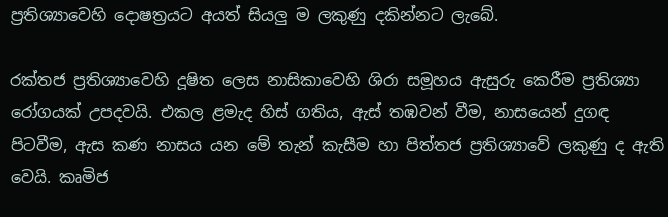ප්‍රතිශ්‍යාවෙහි දොෂත්‍රයට අයත් සියලු ම ලකුණු දකින්නට ලැබේ.

රක්තජ ප්‍රතිශ්‍යාවෙහි දූෂිත ලෙස නාසිකාවෙහි ශිරා සමූහය ඇසුරු කෙරීම ප්‍රතිශ්‍යා රෝගයක් උපදවයි. එකල ළමැද හිස් ගතිය, ඇස් තඹවන් වීම, නාසයෙන් දුගඳ පිටවීම, ඇස කණ නාසය යන මේ තැන් කැසීම හා පිත්තජ ප්‍රතිශ්‍යාවේ ලකුණු ද ඇති වෙයි. කෘමිජ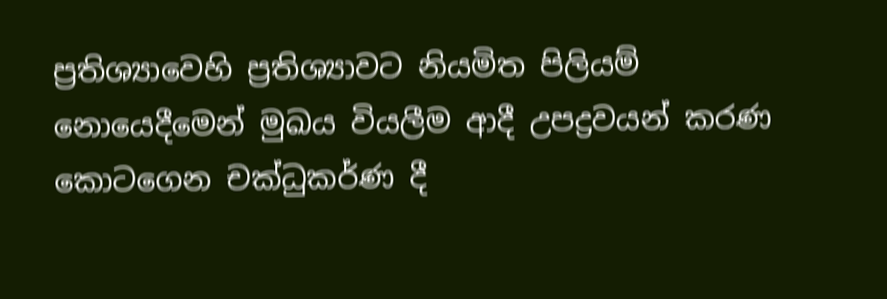ප්‍රතිශ්‍යාවෙහි ප්‍රතිශ්‍යාවට නියමිත පිලියම් නොයෙදීමෙන් මුඛය වියලීම ආදී උපද්‍රවයන් කරණ කොටගෙන චක්ධුකර්ණ දී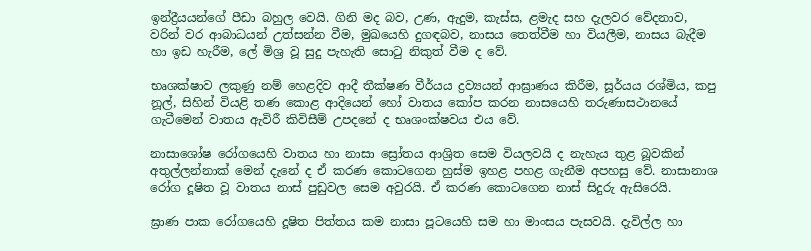ඉන්ද්‍රීයයන්ගේ පීඩා බහුල වෙයි. ගිනි මද බව, උණ, ඇදුම, කැස්ස, ළමැද සහ දැලවර වේදනාව, වරින් වර ආබාධයන් උත්සන්න වීම, මුඛයෙහි දුගඳබව, නාසය තෙත්වීම හා වියලීම, නාසය බැදීම හා ඉඩ හැරීම, ලේ මිශ්‍ර වූ සුදු පැහැති සොටු නිකුත් වීම ද වේ.

භෘශක්ෂාව ලකුණු නම් හෙළදිව ආදී තීක්ෂණ වීර්යය ද්‍රව්‍යයන් ආඝ්‍රාණය කිරීම, සූර්යය රශ්මිය, කපු නූල්, සිහින් වියළි තණ කොළ ආදියෙන් හෝ වාතය කෝප කරන නාසයෙහි තරුණාසථානයේ ගැටීමෙන් වාතය ඇවිරී කිවිසීම් උපදනේ ද භෘශංක්ෂවය එය වේ.

නාසාශෝෂ රෝගයෙහි වාතය හා නාසා ස්‍රෝතය ආශ්‍රිත සෙම වියලවයි ද නැහැය තුළ බූවකින් අතුල්ලන්නාක් මෙන් දැනේ ද ඒ කරණ කොටගෙන හුස්ම ඉහළ පහළ ගැනීම අපහසු වේ. නාසානාශ රෝග දූෂිත වූ වාතය නාස් පුඩුවල සෙම අවුරයි. ඒ කරණ කොටගෙන නාස් සිදුරු ඇසිරෙයි.

ඝ්‍රාණ පාක රෝගයෙහි දූෂිත පිත්තය කම නාසා පූටයෙහි සම හා මාංසය පැසවයි. දැවිල්ල හා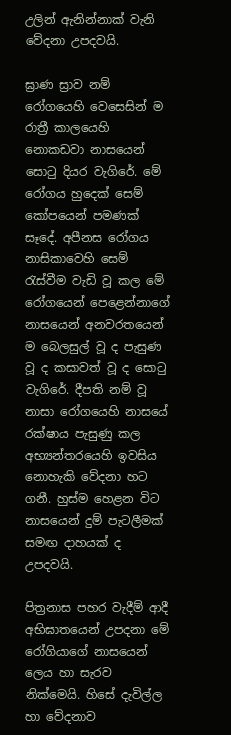උලින් ඇනින්නාක් වැනි වේදනා උපදවයි.

ඝ්‍රාණ ස්‍රාව නම් රෝගයෙහි වෙසෙසින් ම රාත්‍රී කාලයෙහි නොකඩවා නාසයෙන් සොටු දියර වැගිරේ. මේ රෝගය හුදෙක් සෙම් කෝපයෙන් පමණක් සෑදේ. අපීනස රෝගය නාසිකාවෙහි සෙම් රැස්වීම වැඩි වූ කල මේ රෝගයෙන් පෙළෙන්නාගේ නාසයෙන් අනවරතයෙන් ම බෙලසුල් වූ ද පැසුණ වූ ද කසාවත් වූ ද සොටු වැගිරේ. දීපති නම් වූ නාසා රෝගයෙහි නාසයේ රක්ෂාය පැසුණු කල අභ්‍යන්තරයෙහි ඉවසිය නොහැකි වේදනා හට ගනී. හුස්ම හෙළන විට නාසයෙන් දුම් පැටලීමක් සමඟ දාහයක් ද උපදවයි.

පිත්‍රනාස පහර වැදීම් ආදී අභිඝාතයෙන් උපදනා මේ රෝගියාගේ නාසයෙන් ලෙය හා සැරව නික්මෙයි. හිසේ දැවිල්ල හා වේදනාව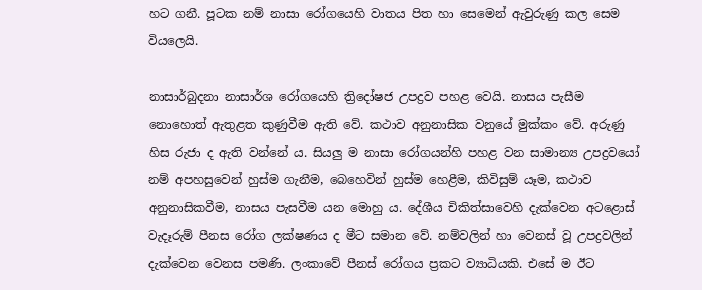හට ගනී. පූටක නම් නාසා රෝගයෙහි වාතය පිත හා සෙමෙන් ඇවුරුණු කල සෙම වියලෙයි.

නාසාර්බුදනා නාසාර්ශ රෝගයෙහි ත්‍රිදෝෂජ උපද්‍රව පහළ වෙයි. නාසය පැසීම නොහොත් ඇතුළත කුණුවීම ඇති වේ. කථාව අනුනාසික වනුයේ මුක්කං වේ. අරුණු හිස රුජා ද ඇති වන්නේ ය. සියලු ම නාසා රෝගයන්හි පහළ වන සාමාන්‍ය උපද්‍රවයෝ නම් අපහසුවෙන් හුස්ම ගැනීම, බෙහෙවින් හුස්ම හෙළීම, කිවිසුම් යෑම, කථාව අනුනාසිකවීම, නාසය පැසවීම යන මොහු ය. දේශීය චිකිත්සාවෙහි දැක්වෙන අටළොස් වැදෑරුම් පීනස රෝග ලක්ෂණය ද මීට සමාන වේ. නම්වලින් හා වෙනස් වූ උපද්‍රවලින් දැක්වෙන වෙනස පමණි. ලංකාවේ පීනස් රෝගය ප්‍රකට ව්‍යාධියකි. එසේ ම ඊට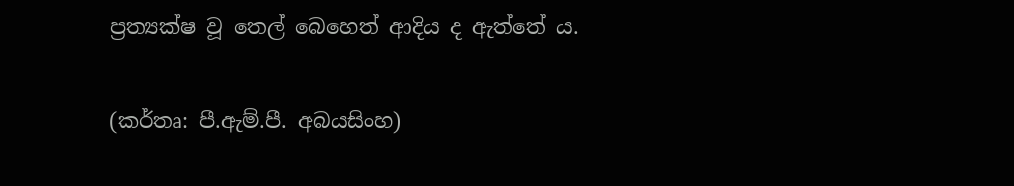ප්‍රත්‍යක්ෂ වූ තෙල් බෙහෙත් ආදිය ද ඇත්තේ ය.

(කර්තෘ: පී.ඇම්.පී. අබයසිංහ)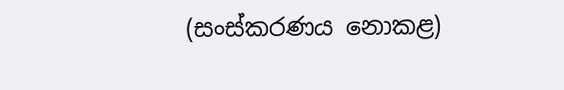(සංස්කරණය නොකළ)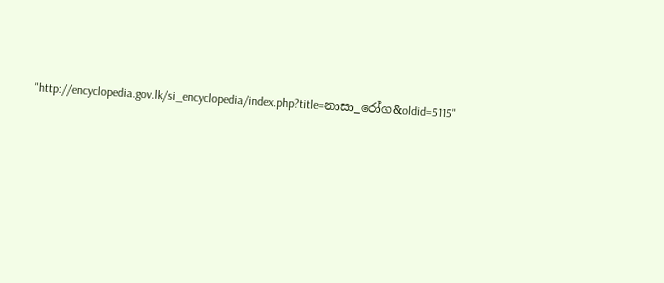"http://encyclopedia.gov.lk/si_encyclopedia/index.php?title=නාසා_රෝග&oldid=5115"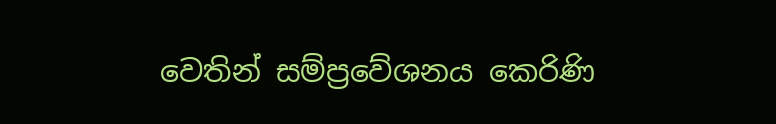වෙතින් සම්ප්‍රවේශනය කෙරිණි